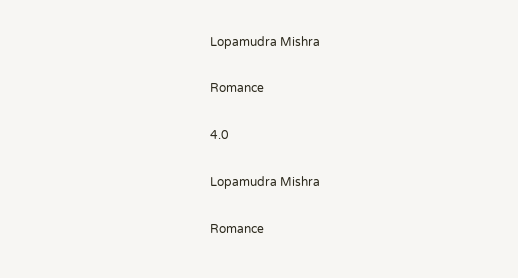Lopamudra Mishra

Romance

4.0

Lopamudra Mishra

Romance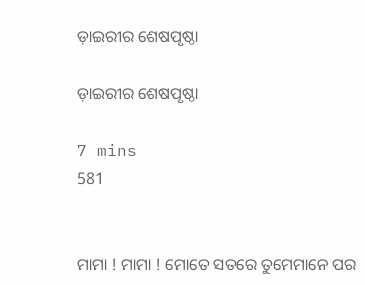ଡ଼ାଇରୀର ଶେଷପୃଷ୍ଠା

ଡ଼ାଇରୀର ଶେଷପୃଷ୍ଠା

7 mins
581


ମାମା ! ମାମା ! ମୋତେ ସତରେ ତୁମେମାନେ ପର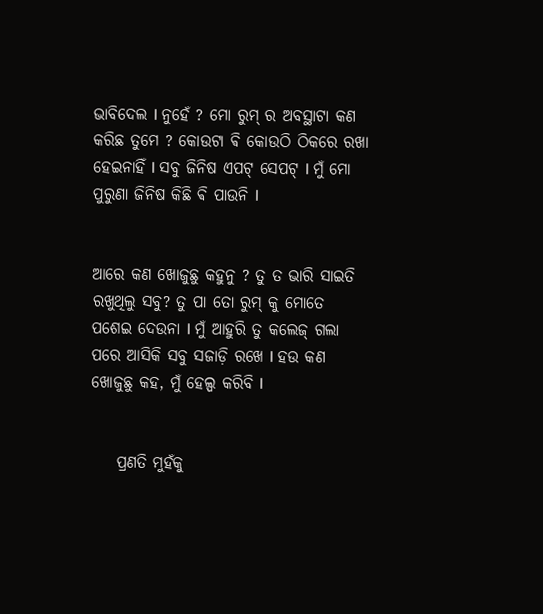ଭାବିଦେଲ l ନୁହେଁ ? ମୋ ରୁମ୍ ର ଅବସ୍ଥାଟା କଣ କରିଛ ତୁମେ ? କୋଉଟା ଵି କୋଉଠି ଠିକରେ ରଖା ହେଇନାହିଁ l ସବୁ ଜିନିଷ ଏପଟ୍ ସେପଟ୍ l ମୁଁ ମୋ ପୁରୁଣା ଜିନିଷ କିଛି ଵି ପାଉନି l


ଆରେ କଣ ଖୋଜୁଛୁ କହୁନୁ ? ତୁ ତ ଭାରି ସାଇତି ରଖୁଥିଲୁ ସବୁ? ତୁ ପା ତୋ ରୁମ୍ କୁ ମୋତେ ପଶେଇ ଦେଉନା l ମୁଁ ଆହୁରି ତୁ କଲେଜ୍ ଗଲା ପରେ ଆସିକି ସବୁ ସଜାଡ଼ି ରଖେ l ହଉ କଣ ଖୋଜୁଛୁ କହ, ମୁଁ ହେଲ୍ପ କରିବି l


    ପ୍ରଣତି ମୁହଁକୁ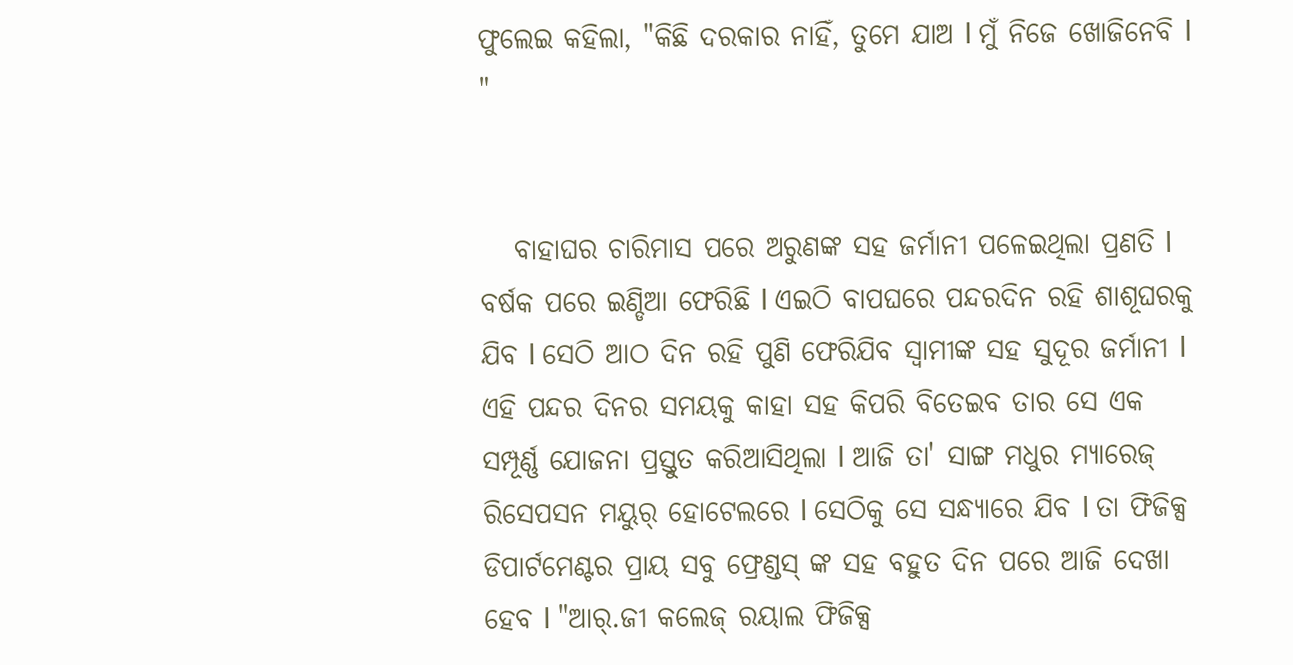ଫୁଲେଇ କହିଲା, "କିଛି ଦରକାର ନାହିଁ, ତୁମେ ଯାଅ l ମୁଁ ନିଜେ ଖୋଜିନେବି l "


   ବାହାଘର ଚାରିମାସ ପରେ ଅରୁଣଙ୍କ ସହ ଜର୍ମାନୀ ପଳେଇଥିଲା ପ୍ରଣତି l ବର୍ଷକ ପରେ ଇଣ୍ଡିଆ ଫେରିଛି l ଏଇଠି ବାପଘରେ ପନ୍ଦରଦିନ ରହି ଶାଶୂଘରକୁ ଯିବ l ସେଠି ଆଠ ଦିନ ରହି ପୁଣି ଫେରିଯିବ ସ୍ୱାମୀଙ୍କ ସହ ସୁଦୂର ଜର୍ମାନୀ l ଏହି ପନ୍ଦର ଦିନର ସମୟକୁ କାହା ସହ କିପରି ବିତେଇବ ତାର ସେ ଏକ ସମ୍ପୂର୍ଣ୍ଣ ଯୋଜନା ପ୍ରସ୍ତୁତ କରିଆସିଥିଲା l ଆଜି ତା' ସାଙ୍ଗ ମଧୁର ମ୍ୟାରେଜ୍ ରିସେପସନ ମୟୁର୍ ହୋଟେଲରେ l ସେଠିକୁ ସେ ସନ୍ଧ୍ୟାରେ ଯିବ l ତା ଫିଜିକ୍ସ ଡିପାର୍ଟମେଣ୍ଟର ପ୍ରାୟ ସବୁ ଫ୍ରେଣ୍ଡସ୍ ଙ୍କ ସହ ବହୁତ ଦିନ ପରେ ଆଜି ଦେଖା ହେବ l "ଆର୍.ଜୀ କଲେଜ୍ ରୟାଲ ଫିଜିକ୍ସ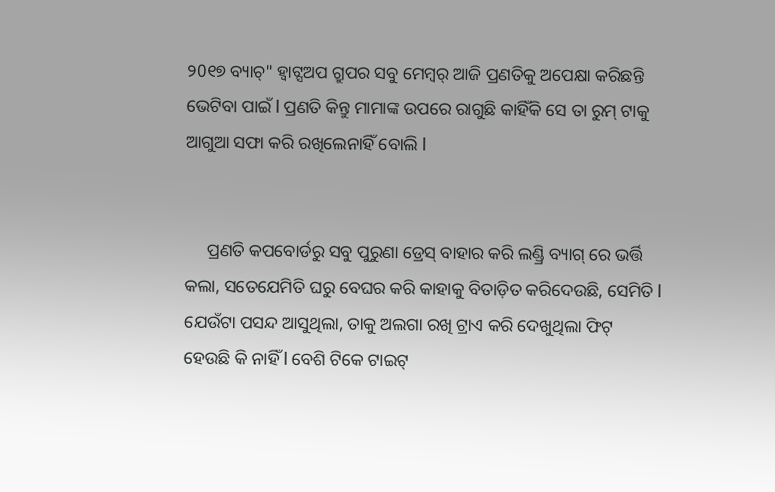୨0୧୭ ବ୍ୟାଚ୍" ହ୍ୱାଟ୍ସଅପ ଗ୍ରୁପର ସବୁ ମେମ୍ବର୍ ଆଜି ପ୍ରଣତିକୁ ଅପେକ୍ଷା କରିଛନ୍ତି ଭେଟିବା ପାଇଁ l ପ୍ରଣତି କିନ୍ତୁ ମାମାଙ୍କ ଉପରେ ରାଗୁଛି କାହିଁକି ସେ ତା ରୁମ୍ ଟାକୁ ଆଗୁଆ ସଫା କରି ରଖିଲେନାହିଁ ବୋଲି l


     ପ୍ରଣତି କପବୋର୍ଡରୁ ସବୁ ପୁରୁଣା ଡ୍ରେସ୍ ବାହାର କରି ଲଣ୍ଡ୍ରି ବ୍ୟାଗ୍ ରେ ଭର୍ତ୍ତି କଲା, ସତେଯେମିତି ଘରୁ ବେଘର କରି କାହାକୁ ବିତାଡ଼ିତ କରିଦେଉଛି, ସେମିତି l ଯେଉଁଟା ପସନ୍ଦ ଆସୁଥିଲା, ତାକୁ ଅଲଗା ରଖି ଟ୍ରାଏ କରି ଦେଖୁଥିଲା ଫିଟ୍ ହେଉଛି କି ନାହିଁ l ବେଶି ଟିକେ ଟାଇଟ୍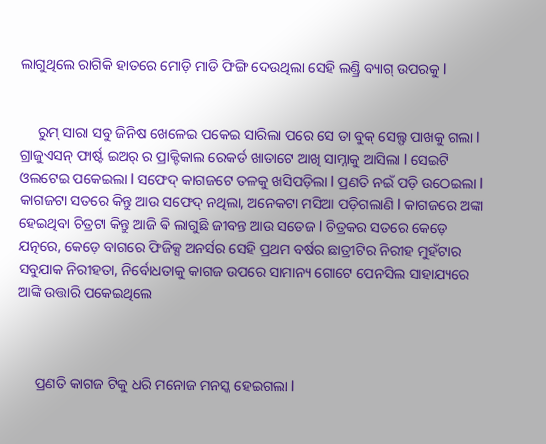ଲାଗୁଥିଲେ ରାଗିକି ହାତରେ ମୋଡ଼ି ମାଡି ଫିଙ୍ଗି ଦେଉଥିଲା ସେହି ଲଣ୍ଡ୍ରି ବ୍ୟାଗ୍ ଉପରକୁ l


     ରୁମ୍ ସାରା ସବୁ ଜିନିଷ ଖେଳେଇ ପକେଇ ସାରିଲା ପରେ ସେ ତା ବୁକ୍ ସେଲ୍ଫ ପାଖକୁ ଗଲା l ଗ୍ରାଜୁଏସନ୍ ଫାର୍ଷ୍ଟ ଇଅର୍ ର ପ୍ରାକ୍ଟିକାଲ ରେକର୍ଡ ଖାତାଟେ ଆଖି ସାମ୍ନାକୁ ଆସିଲା l ସେଇଟି ଓଲଟେଇ ପକେଇଲା l ସଫେଦ୍ କାଗଜଟେ ତଳକୁ ଖସିପଡ଼ିଲା l ପ୍ରଣତି ନଇଁ ପଡ଼ି ଉଠେଇଲା l କାଗଜଟା ସତରେ କିନ୍ତୁ ଆଉ ସଫେଦ୍ ନଥିଲା, ଅନେକଟା ମସିଆ ପଡ଼ିଗଲାଣି l କାଗଜରେ ଅଙ୍କା ହେଇଥିବା ଚିତ୍ରଟା କିନ୍ତୁ ଆଜି ଵି ଲାଗୁଛି ଜୀବନ୍ତ ଆଉ ସତେଜ l ଚିତ୍ରକର ସତରେ କେଡ଼େ ଯତ୍ନରେ, କେଡ଼େ ବାଗରେ ଫିଜିକ୍ସ ଅନର୍ସର ସେହି ପ୍ରଥମ ବର୍ଷର ଛାତ୍ରୀଟିର ନିରୀହ ମୁହଁଟାର ସବୁଯାକ ନିରୀହତା, ନିର୍ବୋଧତାକୁ କାଗଜ ଉପରେ ସାମାନ୍ୟ ଗୋଟେ ପେନସିଲ ସାହାଯ୍ୟରେ ଆଙ୍କି ଉତ୍ତାରି ପକେଇଥିଲେ



     ପ୍ରଣତି କାଗଜ ଟିକୁ ଧରି ମନୋଜ ମନସ୍କ ହେଇଗଲା l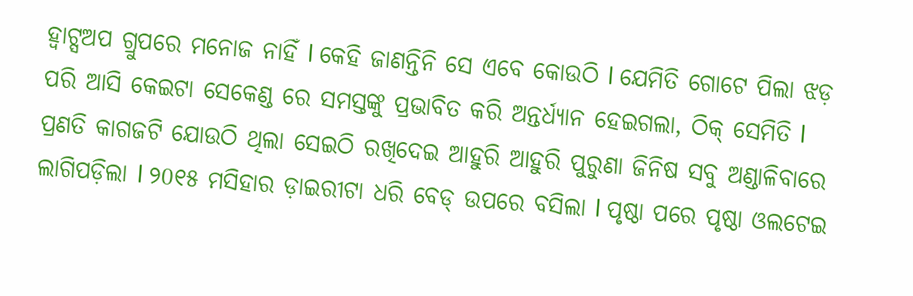ହ୍ୱାଟ୍ସଅପ ଗ୍ରୁପରେ ମନୋଜ ନାହିଁ l କେହି ଜାଣନ୍ତିନି ସେ ଏବେ କୋଉଠି l ଯେମିତି ଗୋଟେ ପିଲା ଝଡ଼ ପରି ଆସି କେଇଟା ସେକେଣ୍ଡ ରେ ସମସ୍ତଙ୍କୁ ପ୍ରଭାବିତ କରି ଅନ୍ତର୍ଧ୍ୟାନ ହେଇଗଲା, ଠିକ୍ ସେମିତି l ପ୍ରଣତି କାଗଜଟି ଯୋଉଠି ଥିଲା ସେଇଠି ରଖିଦେଇ ଆହୁରି ଆହୁରି ପୁରୁଣା ଜିନିଷ ସବୁ ଅଣ୍ଡାଳିବାରେ ଲାଗିପଡ଼ିଲା l ୨0୧୫ ମସିହାର ଡ଼ାଇରୀଟା ଧରି ବେଡ୍ ଉପରେ ବସିଲା l ପୃଷ୍ଠା ପରେ ପୃଷ୍ଠା ଓଲଟେଇ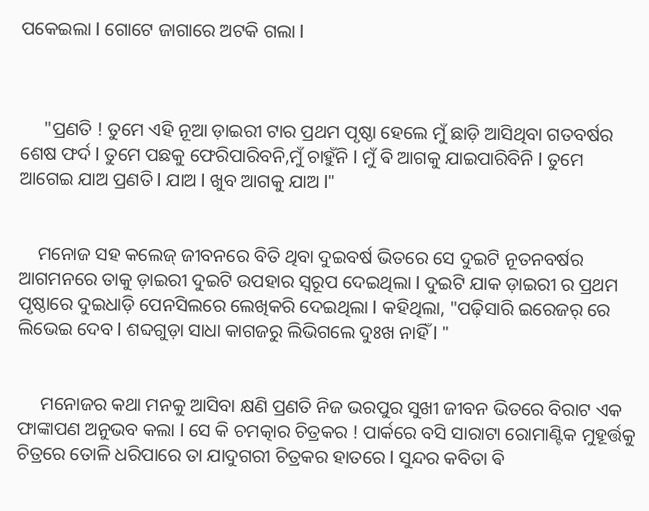ପକେଇଲା l ଗୋଟେ ଜାଗାରେ ଅଟକି ଗଲା l



     "ପ୍ରଣତି ! ତୁମେ ଏହି ନୂଆ ଡ଼ାଇରୀ ଟାର ପ୍ରଥମ ପୃଷ୍ଠା ହେଲେ ମୁଁ ଛାଡ଼ି ଆସିଥିବା ଗତବର୍ଷର ଶେଷ ଫର୍ଦ l ତୁମେ ପଛକୁ ଫେରିପାରିବନି,ମୁଁ ଚାହୁଁନି l ମୁଁ ଵି ଆଗକୁ ଯାଇପାରିବିନି l ତୁମେ ଆଗେଇ ଯାଅ ପ୍ରଣତି l ଯାଅ l ଖୁବ ଆଗକୁ ଯାଅ l"


    ମନୋଜ ସହ କଲେଜ୍ ଜୀବନରେ ବିତି ଥିବା ଦୁଇବର୍ଷ ଭିତରେ ସେ ଦୁଇଟି ନୂତନବର୍ଷର ଆଗମନରେ ତାକୁ ଡ଼ାଇରୀ ଦୁଇଟି ଉପହାର ସ୍ୱରୂପ ଦେଇଥିଲା l ଦୁଇଟି ଯାକ ଡ଼ାଇରୀ ର ପ୍ରଥମ ପୃଷ୍ଠାରେ ଦୁଇଧାଡ଼ି ପେନସିଲରେ ଲେଖିକରି ଦେଇଥିଲା l କହିଥିଲା, "ପଢ଼ିସାରି ଇରେଜର୍ ରେ ଲିଭେଇ ଦେବ l ଶବ୍ଦଗୁଡ଼ା ସାଧା କାଗଜରୁ ଲିଭିଗଲେ ଦୁଃଖ ନାହିଁ l "


     ମନୋଜର କଥା ମନକୁ ଆସିବା କ୍ଷଣି ପ୍ରଣତି ନିଜ ଭରପୁର ସୁଖୀ ଜୀବନ ଭିତରେ ବିରାଟ ଏକ ଫାଙ୍କାପଣ ଅନୁଭବ କଲା l ସେ କି ଚମତ୍କାର ଚିତ୍ରକର ! ପାର୍କରେ ବସି ସାରାଟା ରୋମାଣ୍ଟିକ ମୁହୂର୍ତ୍ତକୁ ଚିତ୍ରରେ ତୋଳି ଧରିପାରେ ତା ଯାଦୁଗରୀ ଚିତ୍ରକର ହାତରେ l ସୁନ୍ଦର କବିତା ଵି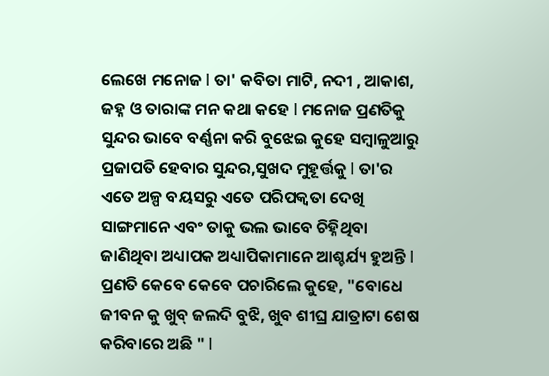ଲେଖେ ମନୋଜ l ତା' କବିତା ମାଟି, ନଦୀ , ଆକାଶ, ଜହ୍ନ ଓ ତାରାଙ୍କ ମନ କଥା କହେ l ମନୋଜ ପ୍ରଣତିକୁ ସୁନ୍ଦର ଭାବେ ବର୍ଣ୍ଣନା କରି ବୁଝେଇ କୁହେ ସମ୍ବାଳୁଆରୁ ପ୍ରଜାପତି ହେବାର ସୁନ୍ଦର,ସୁଖଦ ମୁହୂର୍ତ୍ତକୁ l ତା'ର ଏତେ ଅଳ୍ପ ବୟସରୁ ଏତେ ପରିପକ୍ଵତା ଦେଖି ସାଙ୍ଗମାନେ ଏବଂ ତାକୁ ଭଲ ଭାବେ ଚିହ୍ନିଥିବା ଜାଣିଥିବା ଅଧ୍ୟାପକ ଅଧ୍ୟାପିକାମାନେ ଆଶ୍ଚର୍ଯ୍ୟ ହୁଅନ୍ତି l ପ୍ରଣତି କେବେ କେବେ ପଚାରିଲେ କୁହେ, "ବୋଧେ ଜୀବନ କୁ ଖୁବ୍ ଜଲଦି ବୁଝି, ଖୁବ ଶୀଘ୍ର ଯାତ୍ରାଟା ଶେଷ କରିବାରେ ଅଛି " l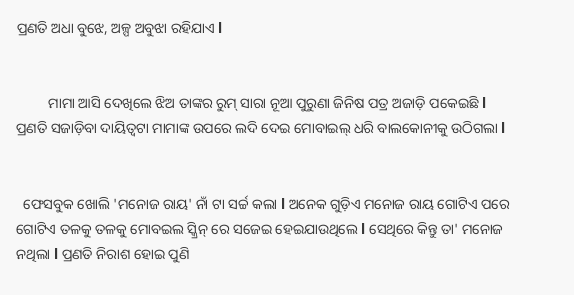ପ୍ରଣତି ଅଧା ବୁଝେ, ଅଳ୍ପ ଅବୁଝା ରହିଯାଏ l


         ମାମା ଆସି ଦେଖିଲେ ଝିଅ ତାଙ୍କର ରୁମ୍ ସାରା ନୂଆ ପୁରୁଣା ଜିନିଷ ପତ୍ର ଅଜାଡ଼ି ପକେଇଛି l ପ୍ରଣତି ସଜାଡ଼ିବା ଦାୟିତ୍ୱଟା ମାମାଙ୍କ ଉପରେ ଲଦି ଦେଇ ମୋବାଇଲ୍ ଧରି ବାଲକୋନୀକୁ ଉଠିଗଲା l


  ଫେସବୁକ ଖୋଲି 'ମନୋଜ ରାୟ' ନାଁ ଟା ସର୍ଚ୍ଚ କଲା l ଅନେକ ଗୁଡ଼ିଏ ମନୋଜ ରାୟ ଗୋଟିଏ ପରେ ଗୋଟିଏ ତଳକୁ ତଳକୁ ମୋବଇଲ ସ୍କ୍ରିନ୍ ରେ ସଜେଇ ହେଇଯାଉଥିଲେ l ସେଥିରେ କିନ୍ତୁ ତା' ମନୋଜ ନଥିଲା l ପ୍ରଣତି ନିରାଶ ହୋଇ ପୁଣି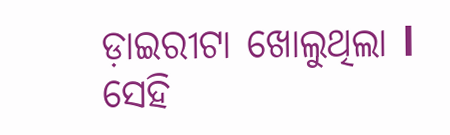ଡ଼ାଇରୀଟା ଖୋଲୁଥିଲା l ସେହି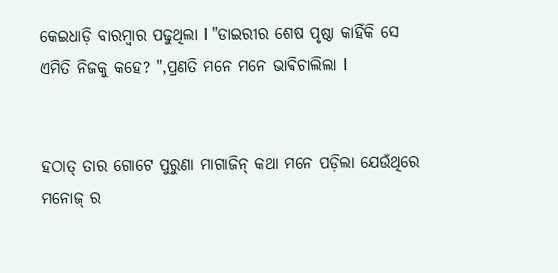କେଇଧାଡ଼ି ବାରମ୍ବାର ପଢୁଥିଲା l "ଡାଇରୀର ଶେଷ ପୃଷ୍ଠା କାହିଁକି ସେ ଏମିତି ନିଜକୁ କହେ? ",ପ୍ରଣତି ମନେ ମନେ ଭାଵିଚାଲିଲା l


ହଠାତ୍ ତାର ଗୋଟେ ପୁରୁଣା ମାଗାଜିନ୍ କଥା ମନେ ପଡ଼ିଲା ଯେଉଁଥିରେ ମନୋଜ୍ ର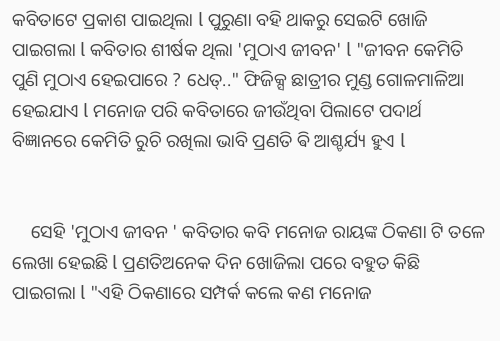କବିତାଟେ ପ୍ରକାଶ ପାଇଥିଲା l ପୁରୁଣା ବହି ଥାକରୁ ସେଇଟି ଖୋଜି ପାଇଗଲା l କବିତାର ଶୀର୍ଷକ ଥିଲା 'ମୁଠାଏ ଜୀବନ' l "ଜୀବନ କେମିତି ପୁଣି ମୁଠାଏ ହେଇପାରେ ? ଧେତ୍.." ଫିଜିକ୍ସ ଛାତ୍ରୀର ମୁଣ୍ଡ ଗୋଳମାଳିଆ ହେଇଯାଏ l ମନୋଜ ପରି କବିତାରେ ଜୀଉଁଥିବା ପିଲାଟେ ପଦାର୍ଥ ବିଜ୍ଞାନରେ କେମିତି ରୁଚି ରଖିଲା ଭାବି ପ୍ରଣତି ଵି ଆଶ୍ଚର୍ଯ୍ୟ ହୁଏ l


    ସେହି 'ମୁଠାଏ ଜୀବନ ' କବିତାର କବି ମନୋଜ ରାୟଙ୍କ ଠିକଣା ଟି ତଳେ ଲେଖା ହେଇଛି l ପ୍ରଣତିଅନେକ ଦିନ ଖୋଜିଲା ପରେ ବହୁତ କିଛି ପାଇଗଲା l "ଏହି ଠିକଣାରେ ସମ୍ପର୍କ କଲେ କଣ ମନୋଜ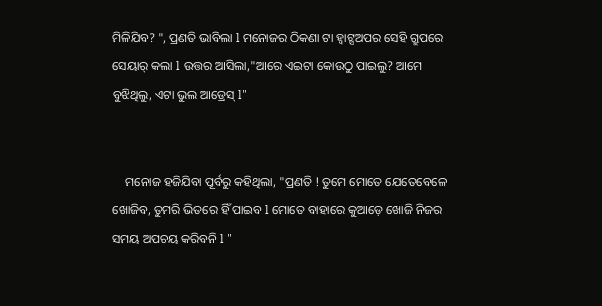ମିଳିଯିବ? ", ପ୍ରଣତି ଭାବିଲା l ମନୋଜର ଠିକଣା ଟା ହ୍ୱାଟ୍ସଅପର ସେହି ଗ୍ରୁପରେ ସେୟାର୍ କଲା l ଉତ୍ତର ଆସିଲା,"ଆରେ ଏଇଟା କୋଉଠୁ ପାଇଲୁ? ଆମେ ବୁଝିଥିଲୁ, ଏଟା ଭୁଲ ଆଡ୍ରେସ୍ l"


    ମନୋଜ ହଜିଯିବା ପୂର୍ବରୁ କହିଥିଲା, "ପ୍ରଣତି ! ତୁମେ ମୋତେ ଯେତେବେଳେ ଖୋଜିବ, ତୁମରି ଭିତରେ ହିଁ ପାଇବ l ମୋତେ ବାହାରେ କୁଆଡ଼େ ଖୋଜି ନିଜର ସମୟ ଅପଚୟ କରିବନି l "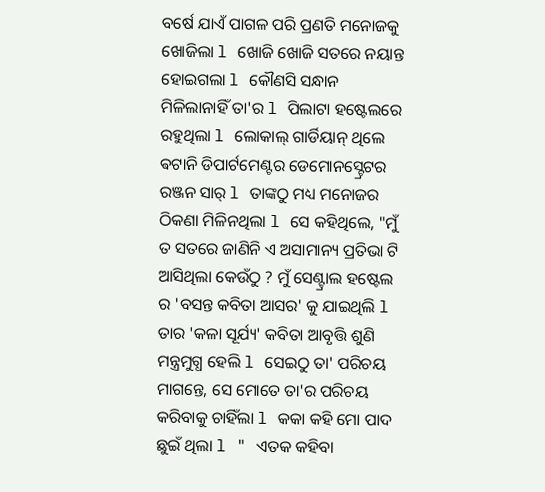ବର୍ଷେ ଯାଏଁ ପାଗଳ ପରି ପ୍ରଣତି ମନୋଜକୁ ଖୋଜିଲା l ଖୋଜି ଖୋଜି ସତରେ ନୟାନ୍ତ ହୋଇଗଲା l କୌଣସି ସନ୍ଧାନ ମିଳିଲାନାହିଁ ତା'ର l ପିଲାଟା ହଷ୍ଟେଲରେ ରହୁଥିଲା l ଲୋକାଲ୍ ଗାର୍ଡିୟାନ୍ ଥିଲେ ଵଟାନି ଡିପାର୍ଟମେଣ୍ଟର ଡେମୋନସ୍ଟ୍ରେଟର ରଞ୍ଜନ ସାର୍ l ତାଙ୍କଠୁ ମଧ୍ୟ ମନୋଜର ଠିକଣା ମିଳିନଥିଲା l ସେ କହିଥିଲେ, "ମୁଁ ତ ସତରେ ଜାଣିନି ଏ ଅସାମାନ୍ୟ ପ୍ରତିଭା ଟି ଆସିଥିଲା କେଉଁଠୁ ? ମୁଁ ସେଣ୍ଟ୍ରାଲ ହଷ୍ଟେଲ ର 'ବସନ୍ତ କବିତା ଆସର' କୁ ଯାଇଥିଲି l ତାର 'କଳା ସୂର୍ଯ୍ୟ' କବିତା ଆବୃତ୍ତି ଶୁଣି ମନ୍ତ୍ରମୁଗ୍ଧ ହେଲି l ସେଇଠୁ ତା' ପରିଚୟ ମାଗନ୍ତେ, ସେ ମୋତେ ତା'ର ପରିଚୟ କରିବାକୁ ଚାହିଁଲା l କକା କହି ମୋ ପାଦ ଛୁଇଁ ଥିଲା l " ଏତକ କହିବା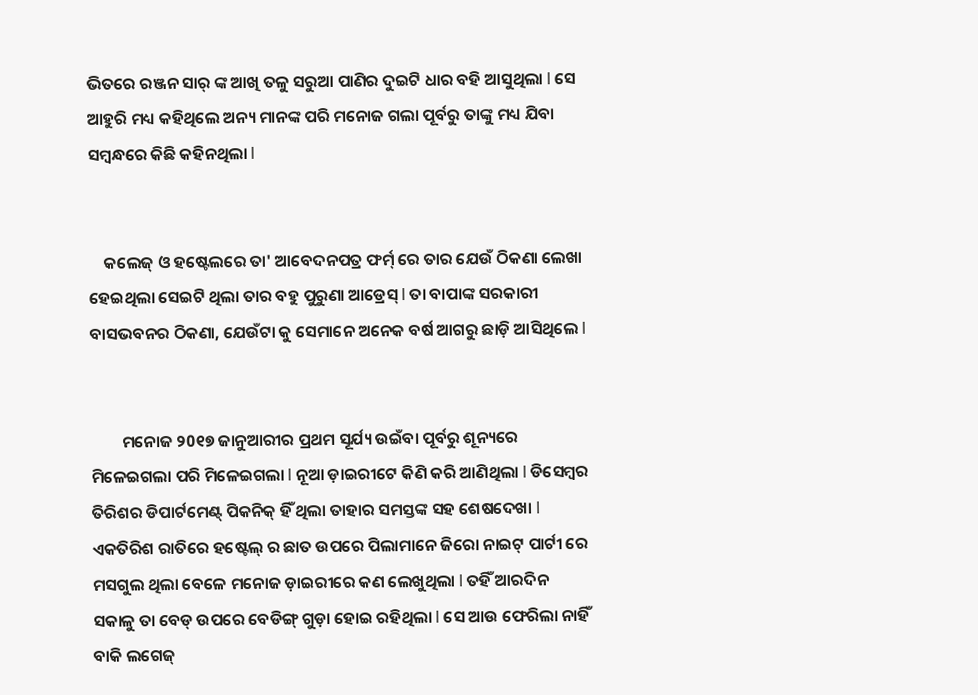ଭିତରେ ରଞ୍ଜନ ସାର୍ ଙ୍କ ଆଖି ତଳୁ ସରୁଆ ପାଣିର ଦୁଇଟି ଧାର ବହି ଆସୁଥିଲା l ସେ ଆହୁରି ମଧ୍ୟ କହିଥିଲେ ଅନ୍ୟ ମାନଙ୍କ ପରି ମନୋଜ ଗଲା ପୂର୍ବରୁ ତାଙ୍କୁ ମଧ୍ୟ ଯିବା ସମ୍ବନ୍ଧରେ କିଛି କହିନଥିଲା l


    କଲେଜ୍ ଓ ହଷ୍ଟେଲରେ ତା' ଆବେଦନପତ୍ର ଫର୍ମ୍ ରେ ତାର ଯେଉଁ ଠିକଣା ଲେଖା ହେଇଥିଲା ସେଇଟି ଥିଲା ତାର ବହୁ ପୁରୁଣା ଆଡ୍ରେସ୍ l ତା ବାପାଙ୍କ ସରକାରୀ ବାସଭବନର ଠିକଣା, ଯେଉଁଟା କୁ ସେମାନେ ଅନେକ ବର୍ଷ ଆଗରୁ ଛାଡ଼ି ଆସିଥିଲେ l


        ମନୋଜ ୨0୧୭ ଜାନୁଆରୀର ପ୍ରଥମ ସୂର୍ଯ୍ୟ ଉଇଁବା ପୂର୍ବରୁ ଶୂନ୍ୟରେ ମିଳେଇଗଲା ପରି ମିଳେଇଗଲା l ନୂଆ ଡ଼ାଇରୀଟେ କିଣି କରି ଆଣିଥିଲା l ଡିସେମ୍ବର ତିରିଶର ଡିପାର୍ଟମେଣ୍ଟ୍ ପିକନିକ୍ ହିଁ ଥିଲା ତାହାର ସମସ୍ତଙ୍କ ସହ ଶେଷଦେଖା l ଏକତିରିଶ ରାତିରେ ହଷ୍ଟେଲ୍ ର ଛାତ ଉପରେ ପିଲାମାନେ ଜିରୋ ନାଇଟ୍ ପାର୍ଟୀ ରେ ମସଗୁଲ ଥିଲା ବେଳେ ମନୋଜ ଡ଼ାଇରୀରେ କଣ ଲେଖୁଥିଲା l ତହିଁ ଆରଦିନ ସକାଳୁ ତା ବେଡ୍ ଉପରେ ବେଡିଙ୍ଗ୍ ଗୁଡ଼ା ହୋଇ ରହିଥିଲା l ସେ ଆଉ ଫେରିଲା ନାହିଁ ବାକି ଲଗେଜ୍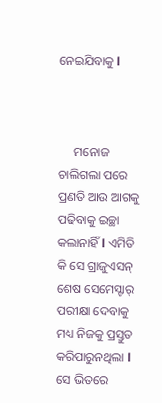ନେଇଯିବାକୁ l



     ମନୋଜ ଚାଲିଗଲା ପରେ ପ୍ରଣତି ଆଉ ଆଗକୁ ପଢିବାକୁ ଇଚ୍ଛା କଲାନାହିଁ l ଏମିତି କି ସେ ଗ୍ରାଜୁଏସନ୍ ଶେଷ ସେମେସ୍ଟାର୍ ପରୀକ୍ଷା ଦେବାକୁ ମଧ୍ୟ ନିଜକୁ ପ୍ରସ୍ତୁତ କରିପାରୁନଥିଲା l ସେ ଭିତରେ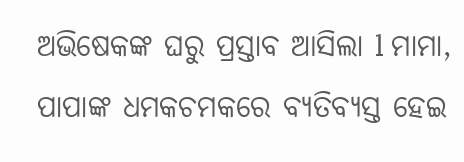ଅଭିଷେକଙ୍କ ଘରୁ ପ୍ରସ୍ତାବ ଆସିଲା l ମାମା, ପାପାଙ୍କ ଧମକଚମକରେ ବ୍ୟତିବ୍ୟସ୍ତ ହେଇ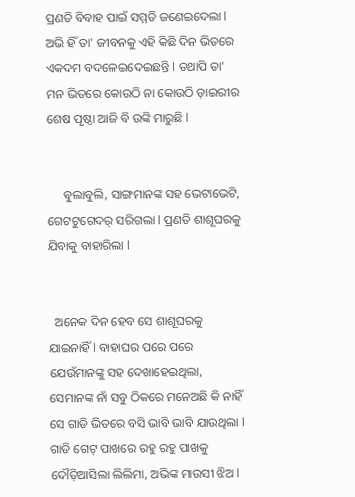ପ୍ରଣତି ବିବାହ ପାଇଁ ସମ୍ମତି ଜଣେଇଦେଲା l ଅଭି ହିଁ ତା' ଜୀବନକୁ ଏହି କିଛି ଦିନ ଭିତରେ ଏକଦମ ବଦଳେଇଦେଇଛନ୍ତି l ତଥାପି ତା' ମନ ଭିତରେ କୋଉଠି ନା କୋଉଠି ଡ଼ାଇରୀର ଶେଷ ପୃଷ୍ଠା ଆଜି ବି ଉଙ୍କି ମାରୁଛି l


     ବୁଲାବୁଲି, ସାଙ୍ଗମାନଙ୍କ ସହ ଭେଟାଭେଟି, ଗେଟଟୁଗେଦର୍ ସରିଗଲା l ପ୍ରଣତି ଶାଶୂଘରକୁ ଯିବାକୁ ବାହାରିଲା l


  ଅନେକ ଦିନ ହେବ ସେ ଶାଶୂଘରକୁ ଯାଇନାହିଁ l ବାହାଘର ପରେ ପରେ ଯେଉଁମାନଙ୍କୁ ସହ ଦେଖାହେଇଥିଲା, ସେମାନଙ୍କ ନାଁ ସବୁ ଠିକରେ ମନେଅଛି କି ନାହିଁ ସେ ଗାଡି ଭିତରେ ବସି ଭାବି ଭାବି ଯାଉଥିଲା l ଗାଡି ଗେଟ୍ ପାଖରେ ରହୁ ରହୁ ପାଖକୁ ଦୌଡ଼ିଆସିଲା ଲିଲିମା, ଅଭିଙ୍କ ମାଉସୀ ଝିଅ l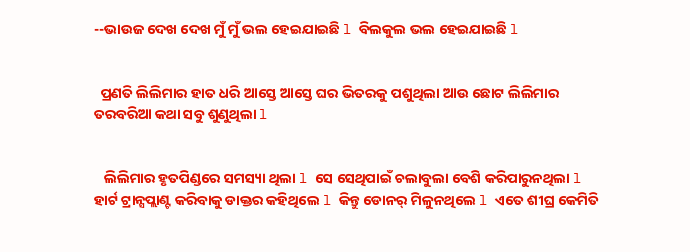--ଭାଉଜ ଦେଖ ଦେଖ ମୁଁ ମୁଁ ଭଲ ହେଇଯାଇଛି l ବିଲକୁଲ ଭଲ ହେଇଯାଇଛି l


  ପ୍ରଣତି ଲିଲିମାର ହାତ ଧରି ଆସ୍ତେ ଆସ୍ତେ ଘର ଭିତରକୁ ପଶୁଥିଲା ଆଉ ଛୋଟ ଲିଲିମାର ତରବରିଆ କଥା ସବୁ ଶୁଣୁଥିଲା l


   ଲିଲିମାର ହୃତପିଣ୍ଡରେ ସମସ୍ୟା ଥିଲା l ସେ ସେଥିପାଇଁ ଚଲାବୁଲା ବେଶି କରିପାରୁନଥିଲା l ହାର୍ଟ ଟ୍ରାନ୍ସପ୍ଲାଣ୍ଟ କରିବାକୁ ଡାକ୍ତର କହିଥିଲେ l କିନ୍ତୁ ଡୋନର୍ ମିଳୁନଥିଲେ l ଏତେ ଶୀଘ୍ର କେମିତି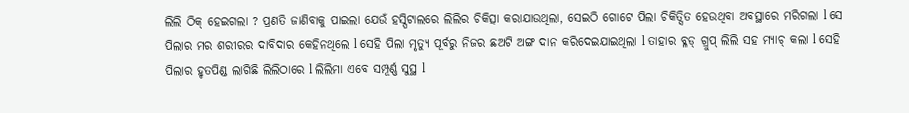ଲିଲି ଠିକ୍ ହେଇଗଲା ? ପ୍ରଣତି ଜାଣିବାକୁ ପାଇଲା ଯେଉଁ ହସ୍ପିଟାଲରେ ଲିଲିର ଚିକିତ୍ସା କରାଯାଉଥିଲା, ସେଇଠି ଗୋଟେ ପିଲା ଚିକିତ୍ସିତ ହେଉଥିବା ଅବସ୍ଥାରେ ମରିଗଲା l ସେ ପିଲାର ମର ଶରୀରର ଦାବିଦାର କେହିନଥିଲେ l ସେହି ପିଲା ମୃତ୍ୟୁ ପୂର୍ବରୁ ନିଜର ଛଅଟି ଅଙ୍ଗ ଦାନ କରିଦେଇଯାଇଥିଲା l ତାହାର ବ୍ଳଡ୍ ଗ୍ରୁପ୍ ଲିଲି ସହ ମ୍ୟାଚ୍ କଲା l ସେହି ପିଲାର ହୃତପିଣ୍ଡ ଲାଗିଛି ଲିଲିଠାରେ l ଲିଲିମା ଏବେ ସମ୍ପୂର୍ଣ୍ଣ ସୁସ୍ଥ l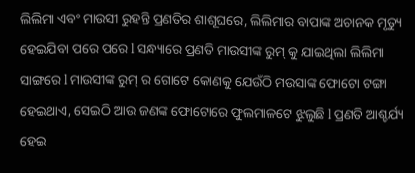ଲିଲିମା ଏବଂ ମାଉସୀ ରୁହନ୍ତି ପ୍ରଣତିର ଶାଶୂଘରେ, ଲିଲିମାର ବାପାଙ୍କ ଅଚାନକ ମୃତ୍ୟୁ ହେଇଯିବା ପରେ ପରେ l ସନ୍ଧ୍ୟାରେ ପ୍ରଣତି ମାଉସୀଙ୍କ ରୁମ୍ କୁ ଯାଇଥିଲା ଲିଲିମା ସାଙ୍ଗରେ l ମାଉସୀଙ୍କ ରୁମ୍ ର ଗୋଟେ କୋଣକୁ ଯେଉଁଠି ମଉସାଙ୍କ ଫୋଟୋ ଟଙ୍ଗା ହେଇଥାଏ, ସେଇଠି ଆଉ ଜଣଙ୍କ ଫୋଟୋରେ ଫୁଲମାଳଟେ ଝୁଲୁଛି l ପ୍ରଣତି ଆଶ୍ଚର୍ଯ୍ୟ ହେଇ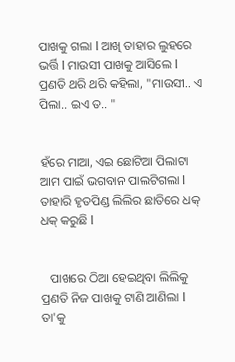ପାଖକୁ ଗଲା l ଆଖି ତାହାର ଲୁହରେ ଭର୍ତ୍ତି l ମାଉସୀ ପାଖକୁ ଆସିଲେ l ପ୍ରଣତି ଥରି ଥରି କହିଲା, "ମାଉସୀ.. ଏ ପିଲା.. ଇଏ ତ.. "


ହଁରେ ମାଆ, ଏଇ ଛୋଟିଆ ପିଲାଟା ଆମ ପାଇଁ ଭଗବାନ ପାଲଟିଗଲା l ତାହାରି ହୃତପିଣ୍ଡ ଲିଲିର ଛାତିରେ ଧକ୍ ଧକ୍ କରୁଛି l


   ପାଖରେ ଠିଆ ହେଇଥିବା ଲିଲିକୁ ପ୍ରଣତି ନିଜ ପାଖକୁ ଟାଣି ଆଣିଲା l ତା'କୁ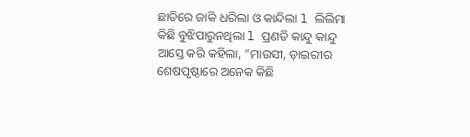ଛାତିରେ ଜାକି ଧରିଲା ଓ କାନ୍ଦିଲା l ଲିଲିମା କିଛି ବୁଝିପାରୁନଥିଲା l ପ୍ରଣତି କାନ୍ଦୁ କାନ୍ଦୁ ଆସ୍ତେ କରି କହିଲା, "ମାଉସୀ, ଡ଼ାଇରୀର ଶେଷପୃଷ୍ଠାରେ ଅନେକ କିଛି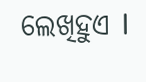ଲେଖିହୁଏ l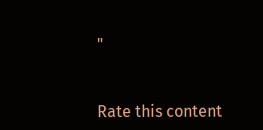"


Rate this content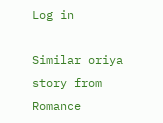Log in

Similar oriya story from Romance